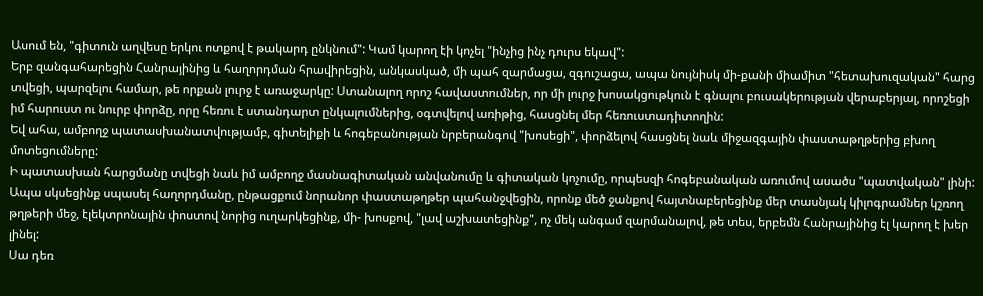Ասում են, "գիտուն աղվեսը երկու ոտքով է թակարդ ընկնում": Կամ կարող էի կոչել "ինչից ինչ դուրս եկավ":
Երբ զանգահարեցին Հանրայինից և հաղորդման հրավիրեցին, անկասկած, մի պահ զարմացա, զգուշացա, ապա նույնիսկ մի-քանի միամիտ "հետախուզական" հարց տվեցի, պարզելու համար, թե որքան լուրջ է առաջարկը: Ստանալող որոշ հավաստումներ, որ մի լուրջ խոսակցութկուն է գնալու բուսակերության վերաբերյալ, որոշեցի իմ հարուստ ու նուրբ փորձը, որը հեռու է ստանդարտ ընկալումներից, օգտվելով առիթից, հասցնել մեր հեռուստադիտողին:
Եվ ահա, ամբողջ պատասխանատվությամբ, գիտելիքի և հոգեբանության նրբերանգով "խոսեցի", փորձելով հասցնել նաև միջազգային փաստաթղթերից բխող մոտեցումները:
Ի պատասխան հարցմանը տվեցի նաև իմ ամբողջ մասնագիտական անվանումը և գիտական կոչումը, որպեսզի հոգեբանական առումով ասածս "պատվական" լինի:
Ապա սկսեցինք սպասել հաղորդմանը, ընթացքում նորանոր փաստաթղթեր պահանջվեցին, որոնք մեծ ջանքով հայտնաբերեցինք մեր տասնյակ կիլոգրամներ կշռող թղթերի մեջ, էլեկտրոնային փոստով նորից ուղարկեցինք, մի- խոսքով, "լավ աշխատեցինք", ոչ մեկ անգամ զարմանալով, թե տես, երբեմն Հանրայինից էլ կարող է խեր լինել:
Սա դեռ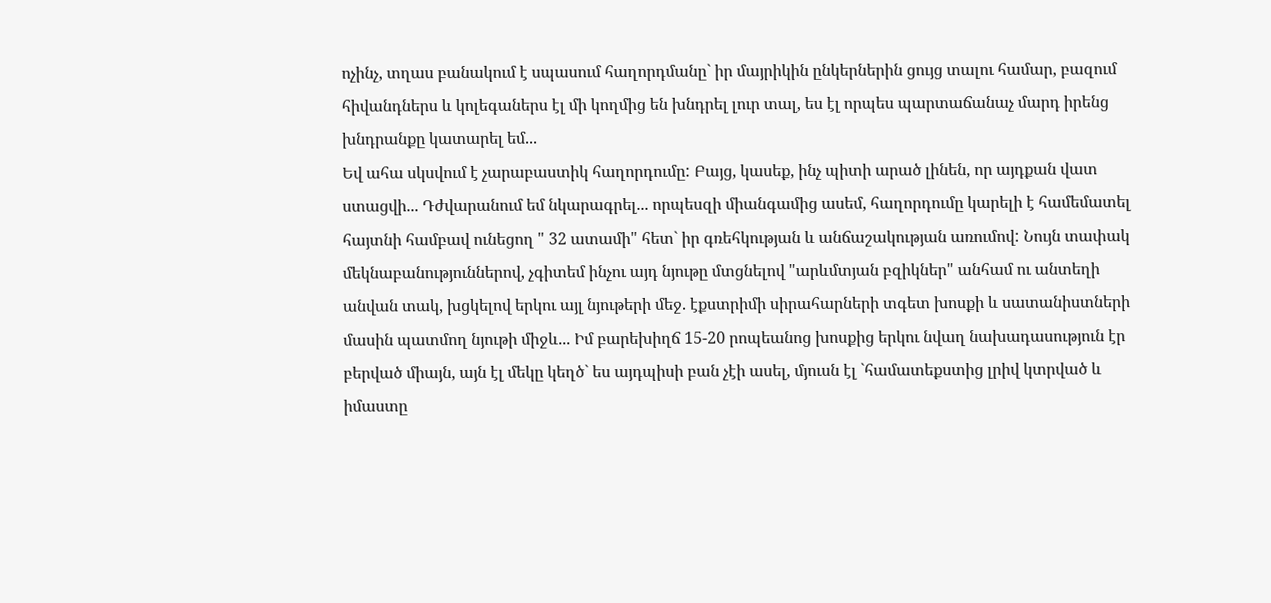ոչինչ, տղաս բանակում է սպասում հաղորդմանը` իր մայրիկին ընկերներին ցույց տալու համար, բազում հիվանդներս և կոլեգաներս էլ մի կողմից են խնդրել լուր տալ, ես էլ որպես պարտաճանաչ մարդ իրենց խնդրանքը կատարել եմ...
Եվ ահա սկսվում է չարաբաստիկ հաղորդումը: Բայց, կասեք, ինչ պիտի արած լինեն, որ այդքան վատ ստացվի... Դժվարանում եմ նկարագրել... որպեսզի միանգամից ասեմ, հաղորդումը կարելի է համեմատել հայտնի համբավ ունեցող " 32 ատամի" հետ` իր գռեհկության և անճաշակության առումով: Նույն տափակ մեկնաբանություններով, չգիտեմ ինչու այդ նյութը մտցնելով "արևմտյան բզիկներ" անհամ ու անտեղի անվան տակ, խցկելով երկու այլ նյութերի մեջ. էքստրիմի սիրահարների տգետ խոսքի և սատանիստների մասին պատմող նյութի միջև... Իմ բարեխիղճ 15-20 րոպեանոց խոսքից երկու նվաղ նախադասություն էր բերված միայն, այն էլ մեկը կեղծ` ես այդպիսի բան չէի ասել, մյուսն էլ `համատեքստից լրիվ կտրված և իմաստը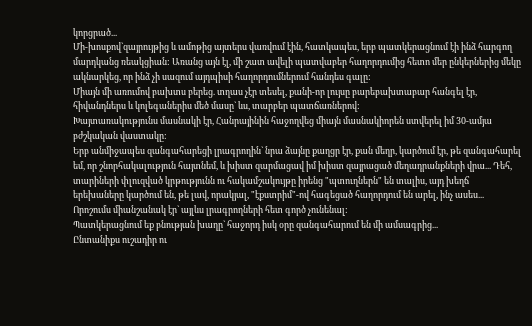կորցրած...
Մի-խոսքով`զայրույթից և ամոթից այտերս վառվում էին, հատկապես, երբ պատկերացնում էի ինձ հարգող մարդկանց ռեակցիան: Առանց այն էլ, մի շատ ավելի պատվաբեր հաղորդումից հետո մեր ընկերներից մեկը ակնարկեց, որ ինձ չի սազում այդպիսի հաղորդումներում հանդես գալը:
Միայն մի առումով բախտս բերեց. տղաս չէր տեսել, քանի-որ լույսը բարեբախտաբար հանգել էր, հիվանդներս և կոլեգաներիս մեծ մասը` ևս, տարբեր պատճառներով:
Խայտառակությունս մասնակի էր, Հանրայինին հաջողվեց միայն մասնակիորեն ստվերել իմ 30-ամյա բժշկական վաստակը:
Երբ անմիջապես զանգահարեցի լրագրողին` նրա ձայնը քաղցր էր, քան մեղր, կարծում էր, թե զանգահարել եմ, որ շնորհակալություն հայտնեմ, և խիստ զարմացավ իմ խիստ զայրացած մեղադրանքների վրա... Դեհ, տարիների փլուզված կրթությունն ու հակամշակույթը իրենց "պտուղներն" են տալիս, այդ խեղճ երեխաները կարծում են, թե լավ, որակյալ, "էքստրիմ"-ով հագեցած հաղորդում են արել, ինչ ասես...
Որոշումս միանշանակ էր` այլևս լրագրողների հետ գործ չունենալ:
Պատկերացնում եք բնության խաղը` հաջորդ իսկ օրը զանգահարում են մի ամսագրից...
Ընտանիքս ուշադիր ու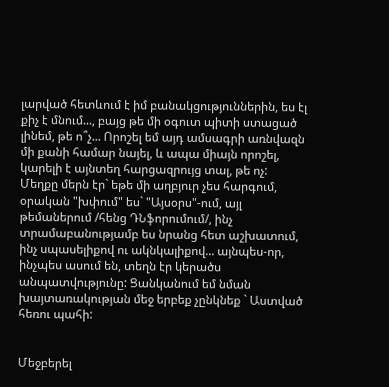լարված հետևում է իմ բանակցություններին, ես էլ քիչ է մնում..., բայց թե մի օգուտ պիտի ստացած լինեմ, թե ո՞չ... Որոշել եմ այդ ամսագրի առնվազն մի քանի համար նայել, և ապա միայն որոշել, կարելի է այնտեղ հարցազրույց տալ, թե ոչ:
Մեղքը մերն էր` եթե մի աղբյուր չես հարգում, օրական "խփում" ես` "Այսօրս"-ում, այլ թեմաներում /հենց ԴՆֆորումում/, ինչ տրամաբանությամբ ես նրանց հետ աշխատում, ինչ սպասելիքով ու ակնկալիքով... այնպես-որ, ինչպես ասում են, տեղն էր կերածս անպատվությունը: Ցանկանում եմ նման խայտառակության մեջ երբեք չընկնեք ` Աստված հեռու պահի:


Մեջբերել